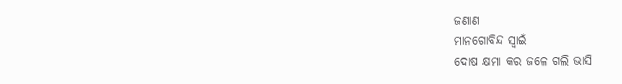ଜଣାଣ
ମାନଗୋବିନ୍ଦ ସ୍ବାଇଁ
ଦୋଷ କ୍ଷମା କର ଜଳେ ଗଲି ଭାସି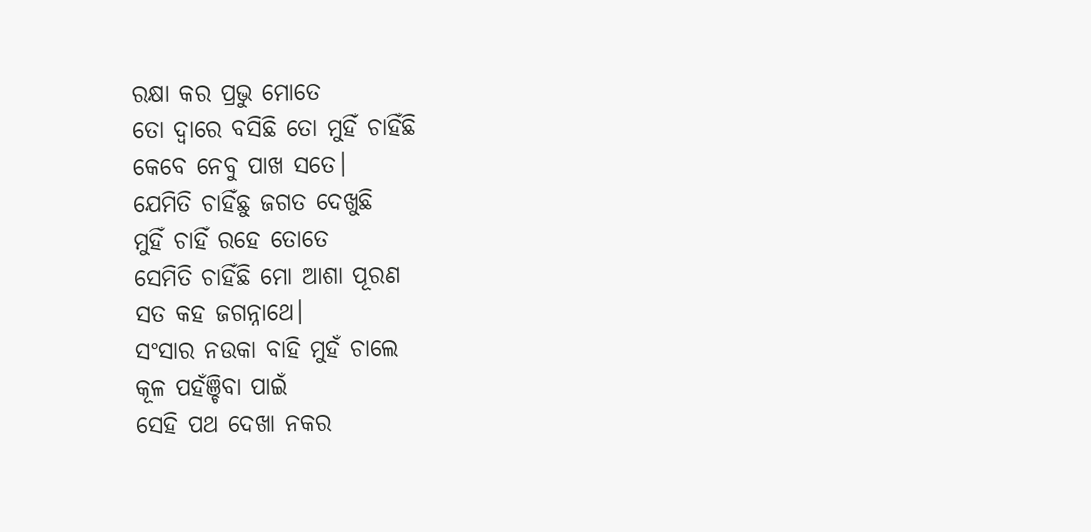ରକ୍ଷା କର ପ୍ରଭୁ ମୋତେ
ତୋ ଦ୍ବାରେ ବସିଛି ତୋ ମୁହିଁ ଚାହିଁଛି
କେବେ ନେବୁ ପାଖ ସତେ।
ଯେମିତି ଚାହିଁଛୁ ଜଗତ ଦେଖୁଛି
ମୁହିଁ ଚାହିଁ ରହେ ତୋତେ
ସେମିତି ଚାହିଁଛି ମୋ ଆଶା ପୂରଣ
ସତ କହ ଜଗନ୍ନାଥେ।
ସଂସାର ନଉକା ବାହି ମୁହଁ ଚାଲେ
କୂଳ ପହଁଞ୍ଚିବା ପାଇଁ
ସେହି ପଥ ଦେଖା ନକର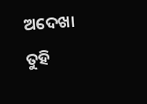ଅଦେଖା
ତୁହି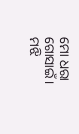ମୋ ଧରା ଗୋସାଇଁ।
ମଝି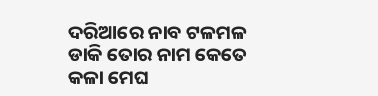ଦରିଆରେ ନାବ ଟଳମଳ
ଡାକି ତୋର ନାମ କେତେ
କଳା ମେଘ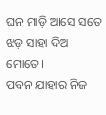ଘନ ମାଡ଼ି ଆସେ ସତେ
ଝଡ଼ ସାହା ଦିଅ ମୋତେ।
ପବନ ଯାହାର ନିଜ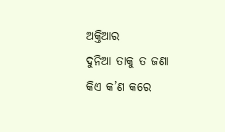ଅକ୍ତିଆର
ଦୁନିଆ ତାକୁ ତ ଜଣା
କିଏ କ’ଣ କରେ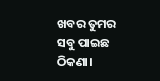ଖବର ତୁମର
ସବୁ ପାଇଛ ଠିକଣା।